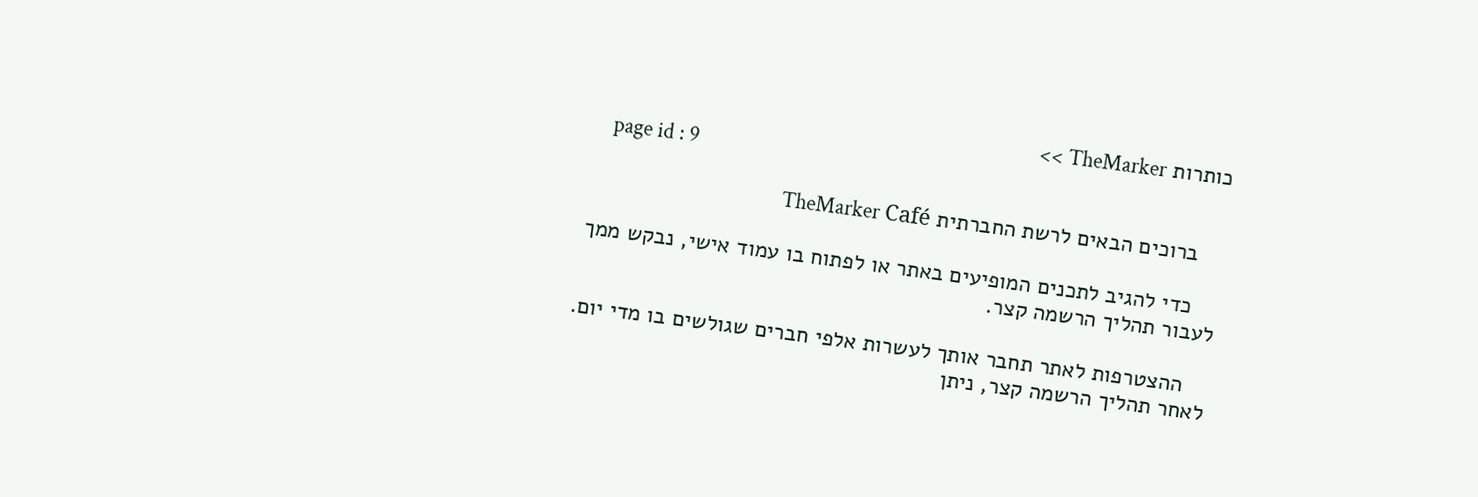כותרות TheMarker >>
    page id : 9

    ברוכים הבאים לרשת החברתית TheMarker Café

    כדי להגיב לתכנים המופיעים באתר או לפתוח בו עמוד אישי, נבקש ממך לעבור תהליך הרשמה קצר.

    ההצטרפות לאתר תחבר אותך לעשרות אלפי חברים שגולשים בו מדי יום. לאחר תהליך הרשמה קצר, ניתן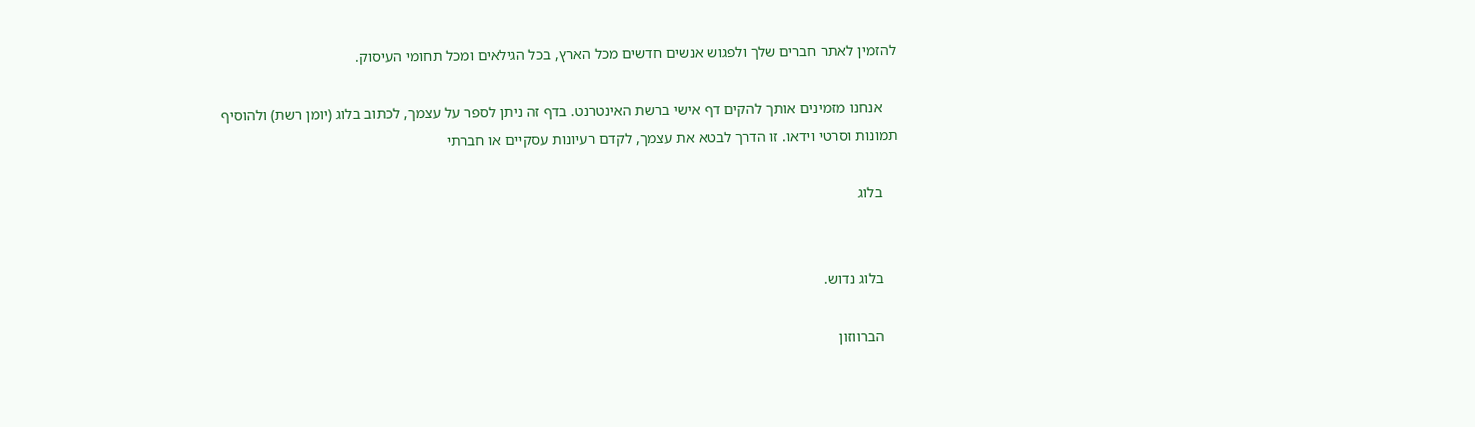להזמין לאתר חברים שלך ולפגוש אנשים חדשים מכל הארץ, בכל הגילאים ומכל תחומי העיסוק.

    אנחנו מזמינים אותך להקים דף אישי ברשת האינטרנט. בדף זה ניתן לספר על עצמך, לכתוב בלוג (יומן רשת) ולהוסיף תמונות וסרטי וידאו. זו הדרך לבטא את עצמך, לקדם רעיונות עסקיים או חברתי

    בלוג


    בלוג נדוש.

    הברווזון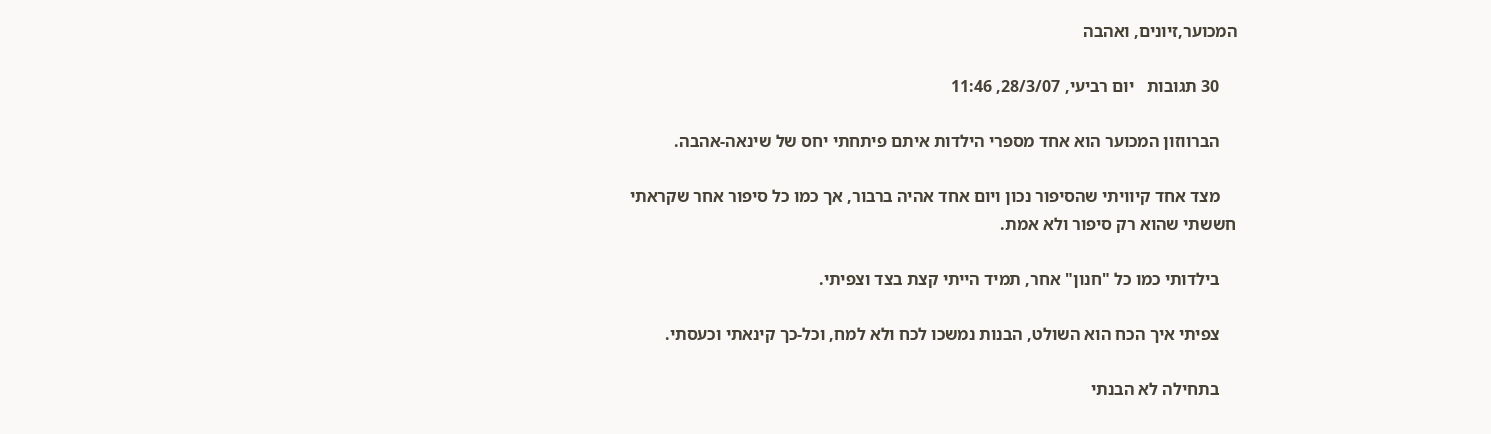המכוער,זיונים, ואהבה

    30 תגובות   יום רביעי, 28/3/07, 11:46

    הברווזון המכוער הוא אחד מספרי הילדות איתם פיתחתי יחס של שינאה-אהבה.

    מצד אחד קיוויתי שהסיפור נכון ויום אחד אהיה ברבור, אך כמו כל סיפור אחר שקראתי חששתי שהוא רק סיפור ולא אמת.

    בילדותי כמו כל "חנון" אחר, תמיד הייתי קצת בצד וצפיתי.

    צפיתי איך הכח הוא השולט, הבנות נמשכו לכח ולא למח, וכל-כך קינאתי וכעסתי.

    בתחילה לא הבנתי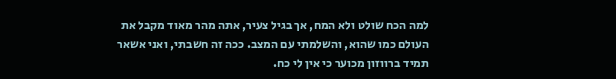למה הכח שולט ולא המח, אך בגיל צעיר, אתה מהר מאוד מקבל את העולם כמו שהוא, והשלמתי עם המצב. ככה זה חשבתי, ואני אשאר תמיד ברווזון מכוער כי אין לי כח.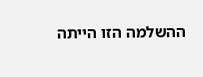ההשלמה הזו הייתה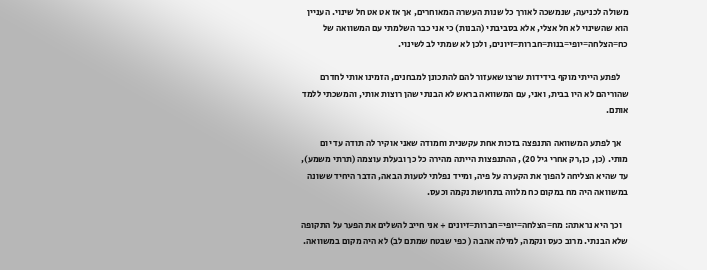משולה לכניעה, שנמשכה לאורך כל שנות העשרה המאוחרים, אך אז אט אט חל שינוי. העניין הוא שהשינוי לא חל אצלי, אלא בסביבתי (הבנות) כי אני כבר השלמתי עם המשוואה של כח=הצלחה=יופי=בנות=חברות=זיונים, ולכן לא שמתי לב לשינוי.

    לפתע הייתי מוקף בידידות שרצו שאעזור להם להתכונן למבחנים, הזמינו אותי לחדרם שהוריהם לא היו בבית, ואני, עם המשוואה בראש לא הבנתי שהן רוצות אותי, והמשכתי ללמד אותם.

    אך לפתע המשוואה התנפצה בזכות אחת עקשנית וחמודה שאני אוקיר לה תודה עד יום מותי. (כן, כן,רק אחרי גיל 20), ההתנפצות הייתה מהירה כל כך ובעלת עוצמה (תרתי משמע), עד שהיא הצליחה להפוך את הקערה על פיה, ומייד נפלתי לטעות הבאה, הדבר היחיד ששונה במשוואה היה מח במקום כח מלווה בתחושת נקמה וכעס.

    וכך היא נראתה: מח=הצלחה=יופי=חברות=זיונים + אני חייב להשלים את הפער על התקופה שלא הבנתי. מרוב כעס ונקמה, למילה אהבה ( כפי שבטח שמתם לב) לא היה מקום במשוואה.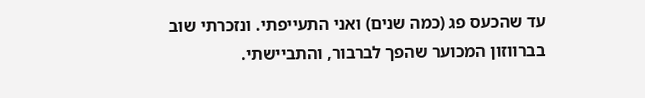עד שהכעס פג (כמה שנים) ואני התעייפתי. ונזכרתי שוב בברווזון המכוער שהפך לברבור, והתביישתי.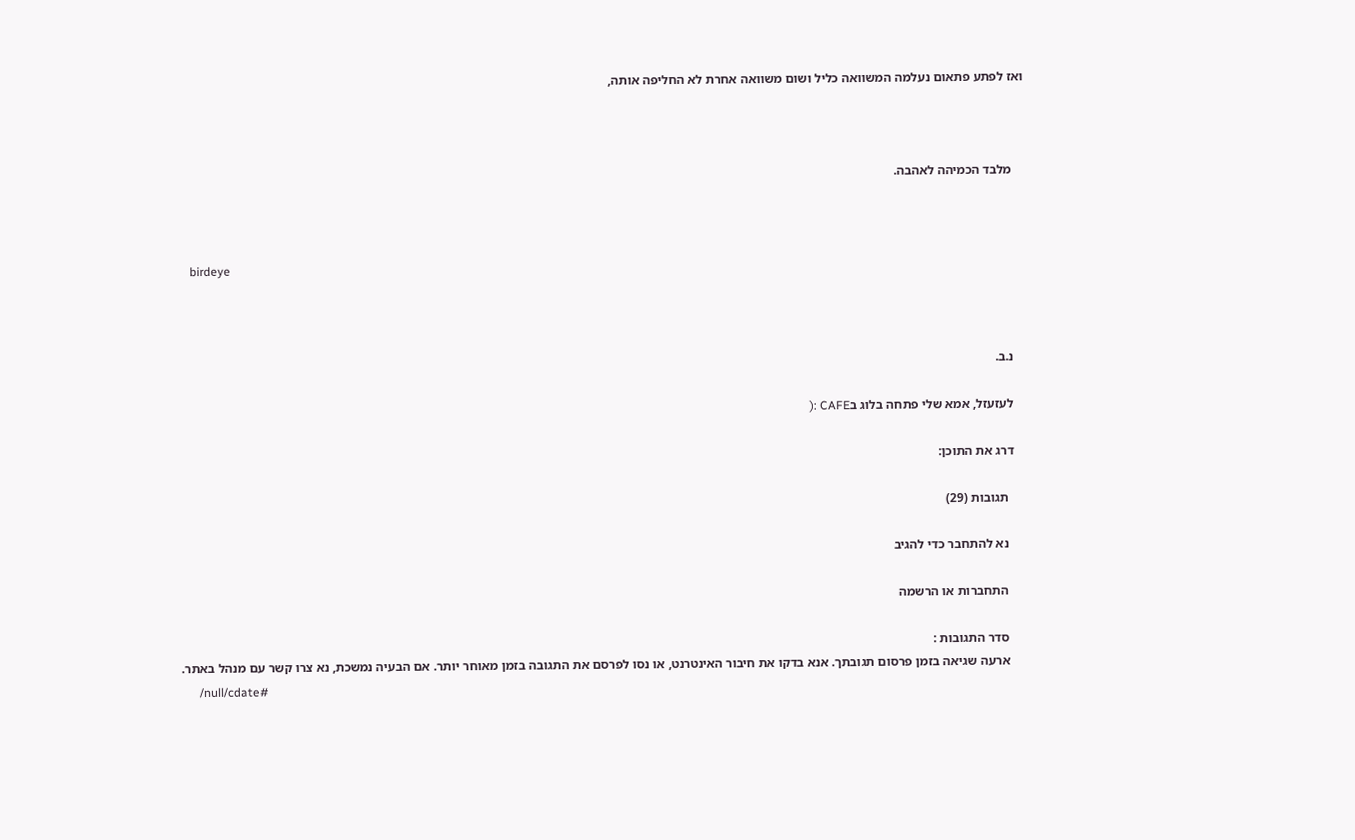ואז לפתע פתאום נעלמה המשוואה כליל ושום משוואה אחרת לא החליפה אותה,



    מלבד הכמיהה לאהבה.



    birdeye



    נ.ב.

    לעזעזל, אמא שלי פתחה בלוג בCAFE :(

    דרג את התוכן:

      תגובות (29)

      נא להתחבר כדי להגיב

      התחברות או הרשמה

      סדר התגובות :
      ארעה שגיאה בזמן פרסום תגובתך. אנא בדקו את חיבור האינטרנט, או נסו לפרסם את התגובה בזמן מאוחר יותר. אם הבעיה נמשכת, נא צרו קשר עם מנהל באתר.
      /null/cdate#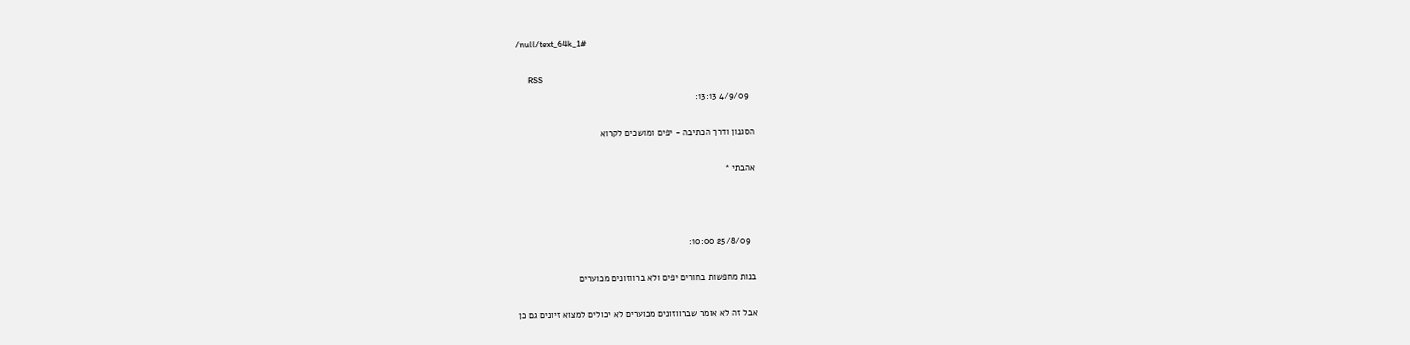/null/text_64k_1#

      RSS
        4/9/09 13:13:

      הסגנון ודרך הכתיבה - יפים ומושכים לקרוא

      אהבתי *



        25/8/09 10:00:

      בנות מחפשות בחורים יפים ולא ברווזונים מכוערים

      אבל זה לא אומר שברווזונים מכוערים לא יכולים למצוא זיונים גם כן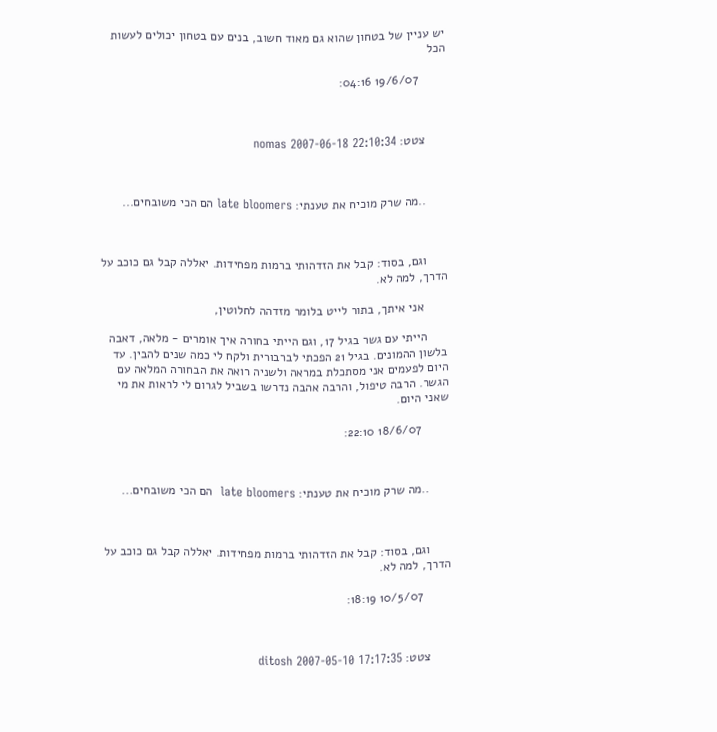יש עניין של בטחון שהוא גם מאוד חשוב, בנים עם בטחון יכולים לעשות הכל

        19/6/07 04:16:



      צטט: nomas 2007-06-18 22:10:34



      ..מה שרק מוכיח את טענתי: late bloomers הם הכי משובחים...



      וגם, בסוד: קבל את הזדהותי ברמות מפחידות. יאללה קבל גם כוכב על הדרך, למה לא.

       אני איתך, בתור לייט בלומר מזדהה לחלוטין,

      הייתי עם גשר בגיל 17, וגם הייתי בחורה איך אומרים - מלאה, דאבה בלשון ההמונים. בגיל 21 הפכתי לברבורית ולקח לי כמה שנים להבין. עד היום לפעמים אני מסתכלת במראה ולשניה רואה את הבחורה המלאה עם הגשר. הרבה טיפול, והרבה אהבה נדרשו בשביל לגרום לי לראות את מי שאני היום.

        18/6/07 22:10:



      ..מה שרק מוכיח את טענתי: late bloomers  הם הכי משובחים...



      וגם, בסוד: קבל את הזדהותי ברמות מפחידות. יאללה קבל גם כוכב על הדרך, למה לא.

        10/5/07 18:19:



      צטט: ditosh 2007-05-10 17:17:35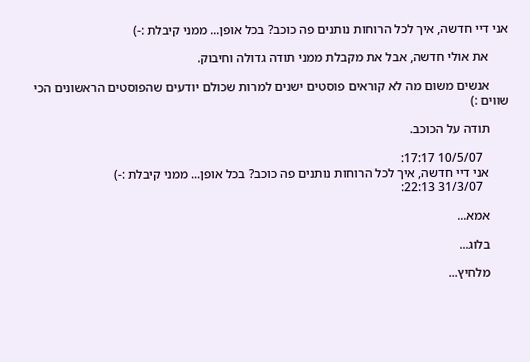אני דיי חדשה, איך לכל הרוחות נותנים פה כוכב? בכל אופן... ממני קיבלת :-)

      את אולי חדשה, אבל את מקבלת ממני תודה גדולה וחיבוק.

      אנשים משום מה לא קוראים פוסטים ישנים למרות שכולם יודעים שהפוסטים הראשונים הכי שווים :)

      תודה על הכוכב.

        10/5/07 17:17:
      אני דיי חדשה, איך לכל הרוחות נותנים פה כוכב? בכל אופן... ממני קיבלת :-)
        31/3/07 22:13:

      אמא...

      בלוג...

      מלחיץ...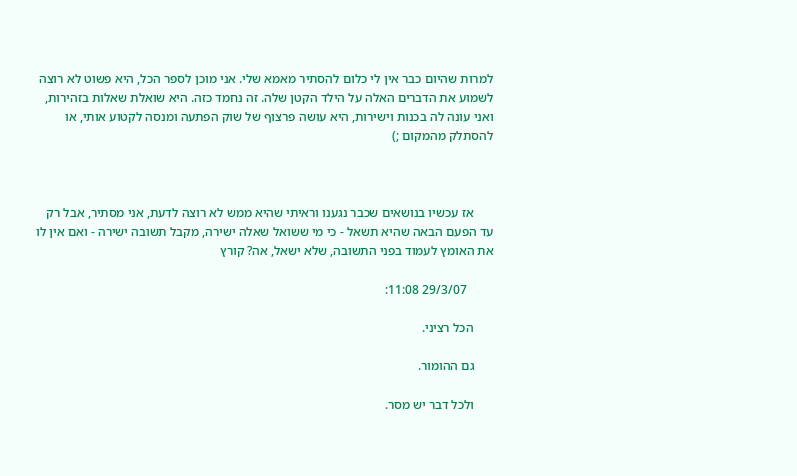למרות שהיום כבר אין לי כלום להסתיר מאמא שלי. אני מוכן לספר הכל, היא פשוט לא רוצה לשמוע את הדברים האלה על הילד הקטן שלה. זה נחמד כזה. היא שואלת שאלות בזהירות, ואני עונה לה בכנות וישירות, היא עושה פרצוף של שוק הפתעה ומנסה לקטוע אותי, או להסתלק מהמקום ;)



      אז עכשיו בנושאים שכבר נגענו וראיתי שהיא ממש לא רוצה לדעת, אני מסתיר, אבל רק עד הפעם הבאה שהיא תשאל - כי מי ששואל שאלה ישירה, מקבל תשובה ישירה - ואם אין לו את האומץ לעמוד בפני התשובה, שלא ישאל, אה? קורץ

        29/3/07 11:08:

      הכל רציני.

      גם ההומור.

      ולכל דבר יש מסר.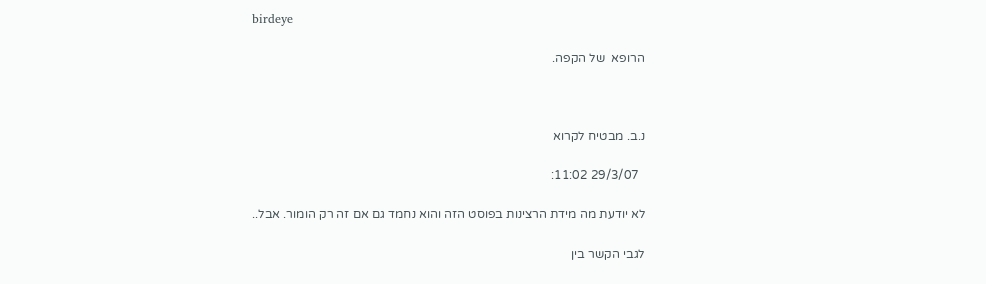birdeye

      הרופא  של הקפה.



      נ.ב. מבטיח לקרוא

        29/3/07 11:02:

      לא יודעת מה מידת הרצינות בפוסט הזה והוא נחמד גם אם זה רק הומור. אבל..

      לגבי הקשר בין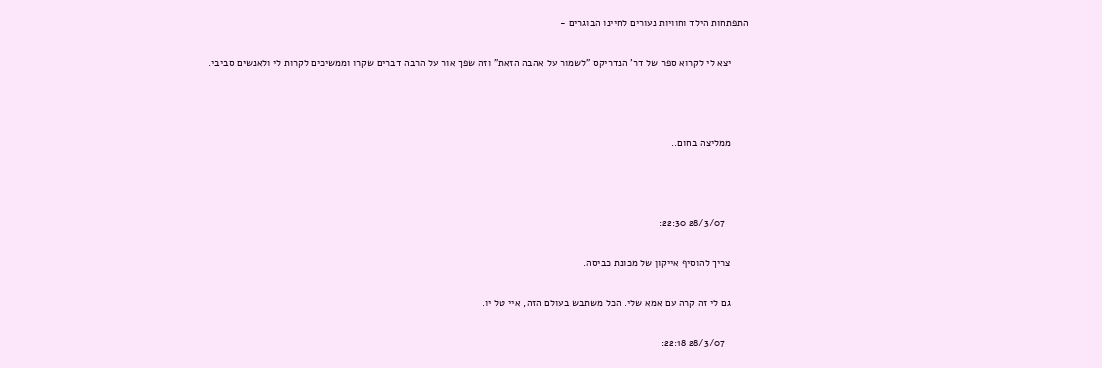התפתחות הילד וחוויות נעורים לחיינו הבוגרים -

      יצא לי לקרוא ספר של דר' הנדריקס "לשמור על אהבה הזאת" וזה שפך אור על הרבה דברים שקרו וממשיכים לקרות לי ולאנשים סביבי.



      ממליצה בחום..



        28/3/07 22:30:

      צריך להוסיף אייקון של מכונת כביסה.

      גם לי זה קרה עם אמא שלי. הכל משתבש בעולם הזה, איי טל יו.

        28/3/07 22:18: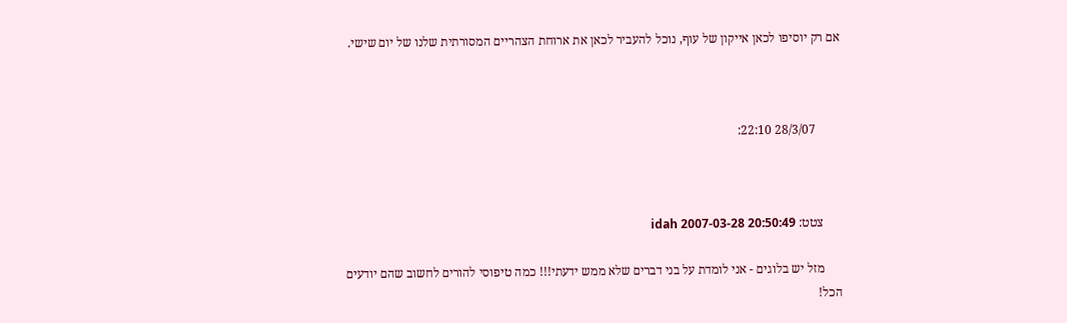אם רק יוסיפו לכאן אייקון של עוף, נוכל להעביר לכאן את ארוחת הצהריים המסורתית שלנו של יום שישי.



        28/3/07 22:10:



      צטט: idah 2007-03-28 20:50:49

      מזל יש בלוגים - אני לומדת על בני דברים שלא ממש ידעתי!!! כמה טיפוסי להורים לחשוב שהם יודעים הכל!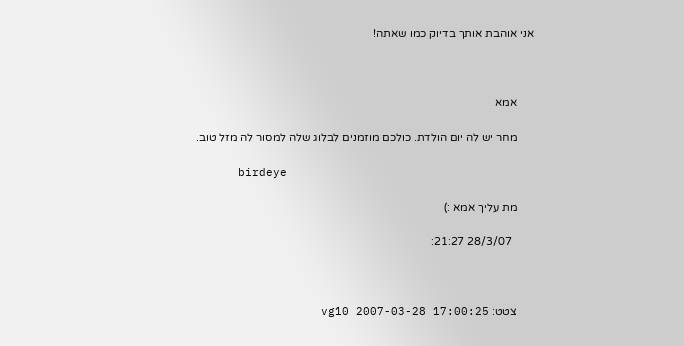אני אוהבת אותך בדיוק כמו שאתה!



      אמא

      מחר יש לה יום הולדת. כולכם מוזמנים לבלוג שלה למסור לה מזל טוב.

      birdeye

      מת עליך אמא :)

        28/3/07 21:27:



      צטט: vg10 2007-03-28 17:00:25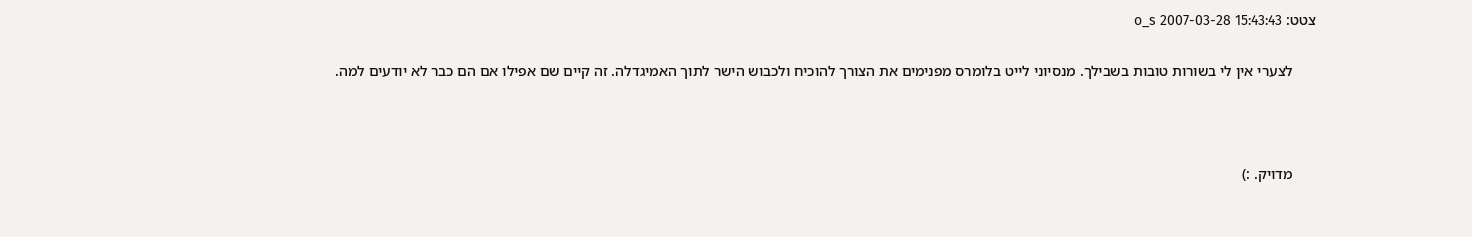צטט: o_s 2007-03-28 15:43:43

      לצערי אין לי בשורות טובות בשבילך. מנסיוני לייט בלומרס מפנימים את הצורך להוכיח ולכבוש הישר לתוך האמיגדלה. זה קיים שם אפילו אם הם כבר לא יודעים למה.



      מדויק. :)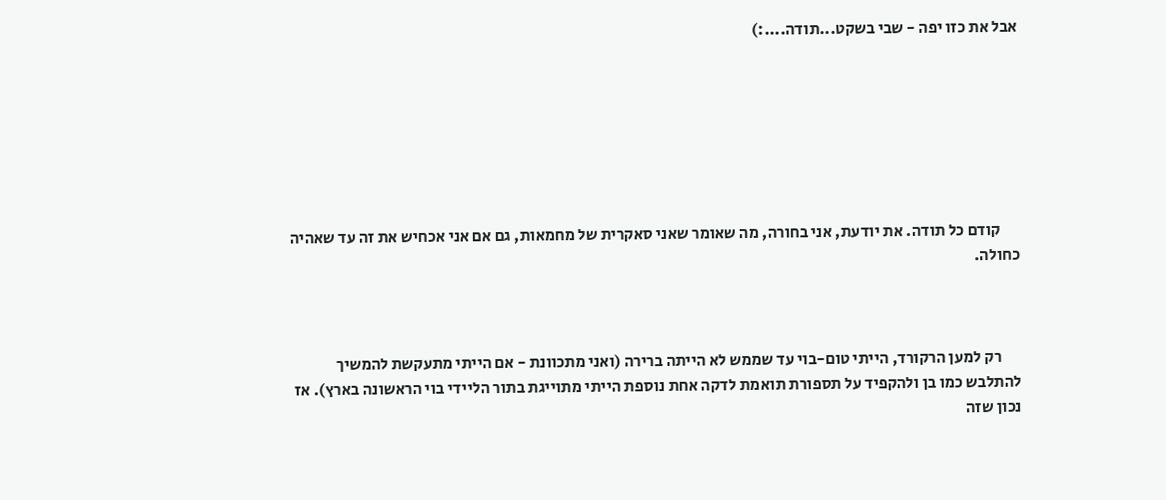אבל את כזו יפה - שבי בשקט...תודה....:)







      קודם כל תודה. את יודעת, אני בחורה, מה שאומר שאני סאקרית של מחמאות, גם אם אני אכחיש את זה עד שאהיה כחולה.



      רק למען הרקורד, הייתי טום-בוי עד שממש לא הייתה ברירה (ואני מתכוונת - אם הייתי מתעקשת להמשיך להתלבש כמו בן ולהקפיד על תספורת תואמת לדקה אחת נוספת הייתי מתוייגת בתור הליידי בוי הראשונה בארץ). אז נכון שזה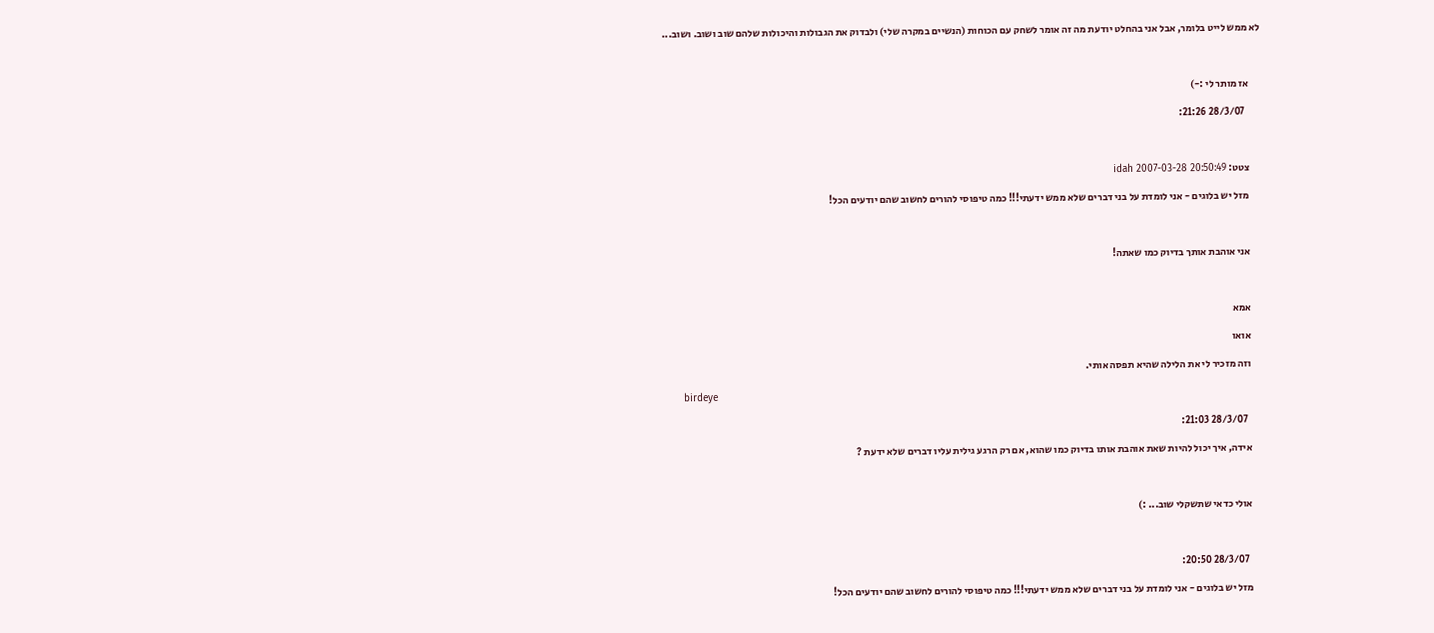לא ממש לייט בלומר, אבל אני בהחלט יודעת מה זה אומר לשחק עם הכוחות (הנשיים במקרה שלי) ולבדוק את הגבולות והיכולות שלהם שוב ושוב. ושוב...



      אז מותר לי :-)

        28/3/07 21:26:



      צטט: idah 2007-03-28 20:50:49

      מזל יש בלוגים - אני לומדת על בני דברים שלא ממש ידעתי!!! כמה טיפוסי להורים לחשוב שהם יודעים הכל!



      אני אוהבת אותך בדיוק כמו שאתה!



      אמא

      אואו

      וזה מזכיר לי את הלילה שהיא תפסה אותי.

      birdeye

        28/3/07 21:03:

      אידה, איך יכול להיות שאת אוהבת אותו בדיוק כמו שהוא, אם רק הרגע גילית עליו דברים שלא ידעת ?



      אולי כדאי שתשקלי שוב... :)



        28/3/07 20:50:

      מזל יש בלוגים - אני לומדת על בני דברים שלא ממש ידעתי!!! כמה טיפוסי להורים לחשוב שהם יודעים הכל!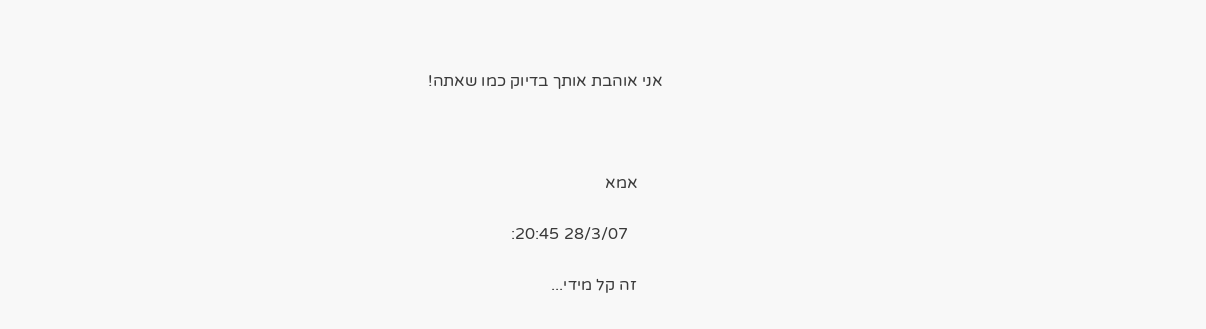אני אוהבת אותך בדיוק כמו שאתה!



      אמא

        28/3/07 20:45:

      זה קל מידי...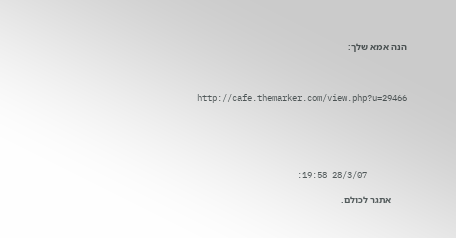הנה אמא שלך:



      http://cafe.themarker.com/view.php?u=29466





        28/3/07 19:58:

      אתגר לכולם.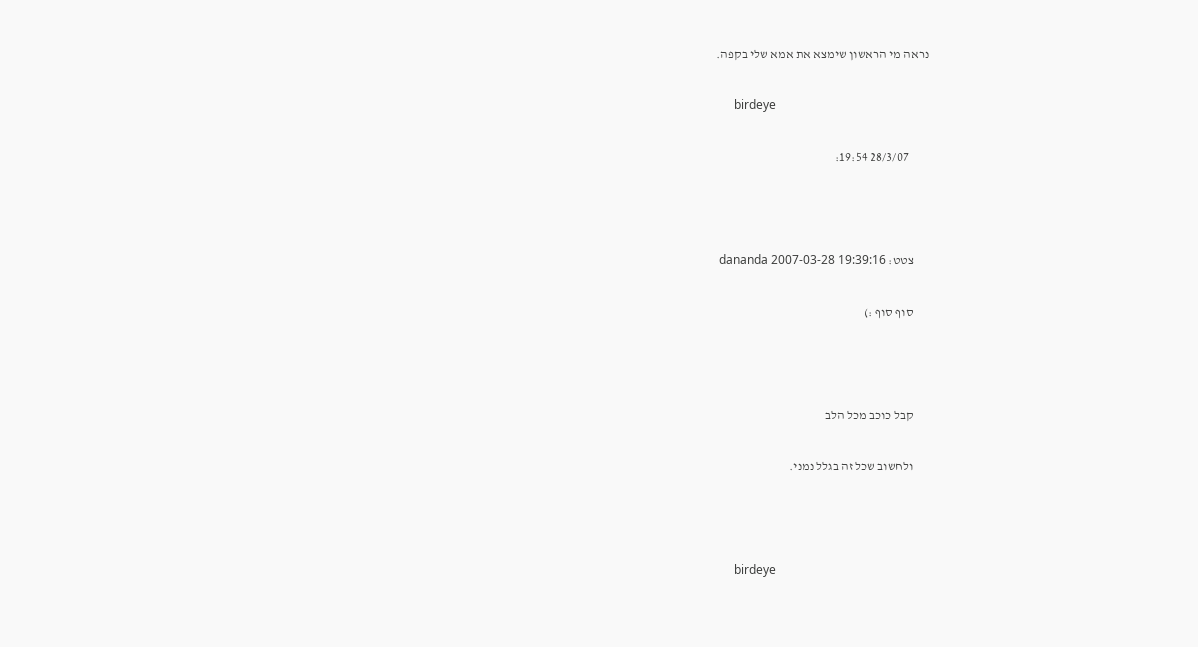נראה מי הראשון שימצא את אמא שלי בקפה.

      birdeye

        28/3/07 19:54:



      צטט: dananda 2007-03-28 19:39:16

      סוף סוף :)



      קבל כוכב מכל הלב

      ולחשוב שכל זה בגלל נמני.



      birdeye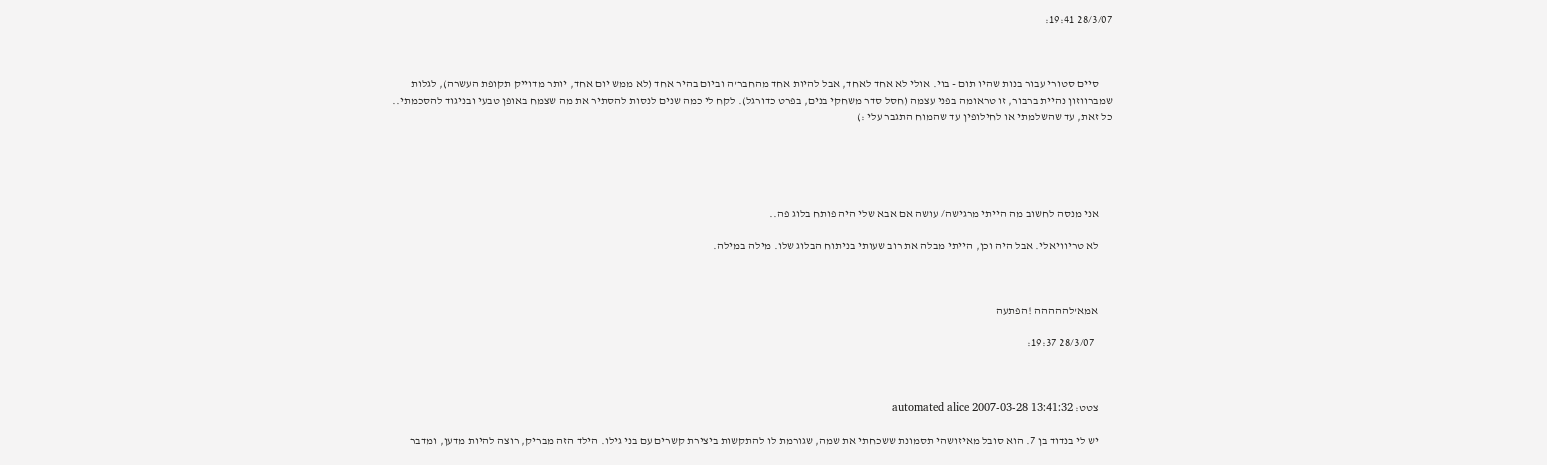28/3/07 19:41:



      סיים סטורי עבור בנות שהיו תום - בוי. אולי לא אחד לאחד, אבל להיות אחד מהחבר'ה וביום בהיר אחד (לא ממש יום אחד, יותר מדוייק תקופת העשרה), לגלות שמברווזון נהיית ברבור, זו טראומה בפני עצמה (חסל סדר משחקי בנים, בפרט כדורגל). לקח לי כמה שנים לנסות להסתיר את מה שצמח באופן טבעי ובניגוד להסכמתי.. כל זאת, עד שהשלמתי או לחילופין עד שהמוח התגבר עלי :)





      אני מנסה לחשוב מה הייתי מרגישה/ עושה אם אבא שלי היה פותח בלוג פה..

      לא טריוויאלי. אבל היה וכן, הייתי מבלה את רוב שעותי בניתוח הבלוג שלו. מילה במילה.



      אמא'לההההה !הפתעה

        28/3/07 19:37:



      צטט: automated alice 2007-03-28 13:41:32

      יש לי בנדוד בן 7. הוא סובל מאיזושהי תסמונת ששכחתי את שמה, שגורמת לו להתקשות ביצירת קשרים עם בני גילו. הילד הזה מבריק, רוצה להיות מדען, ומדבר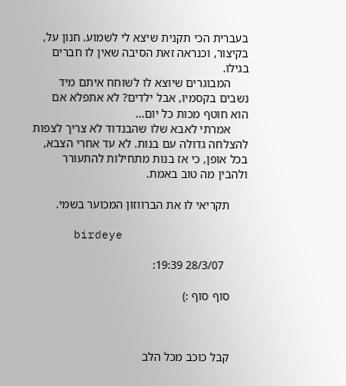בעברית הכי תקנית שיצא לי לשמוע. חנון על, בקיצור, וכנראה זאת הסיבה שאין לו חברים בגילו.
      המבוגרים שיוצא לו לשוחח איתם מיד נשבים בקסמיו, אבל ילדים? לא אתפלא אם הוא חוטף מכות כל יום...
      אמרתי לאבא שלו שהבנדוד לא צריך לצפות להצלחה גדולה עם בנות. לא עד אחרי הצבא, בכל אופן, כי אז בנות מתחילות להתעורר ולהבין מה טוב באמת.

      תקריאי לו את הברווזון המכוער בשמי.

      birdeye

        28/3/07 19:39:

      סוף סוף :)



      קבל כוכב מכל הלב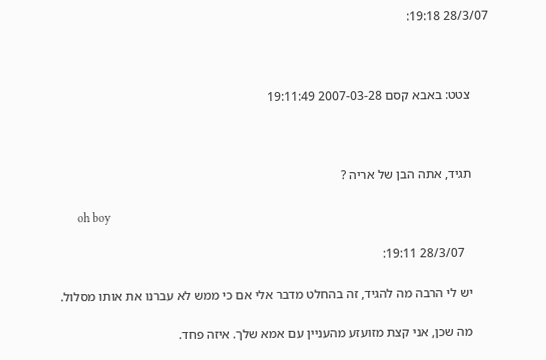28/3/07 19:18:



      צטט: באבא קסם 2007-03-28 19:11:49



      תגיד, אתה הבן של אריה ?

      oh boy

        28/3/07 19:11:

      יש לי הרבה מה להגיד, זה בהחלט מדבר אלי אם כי ממש לא עברנו את אותו מסלול.

      מה שכן, אני קצת מזועזע מהעניין עם אמא שלך. איזה פחד.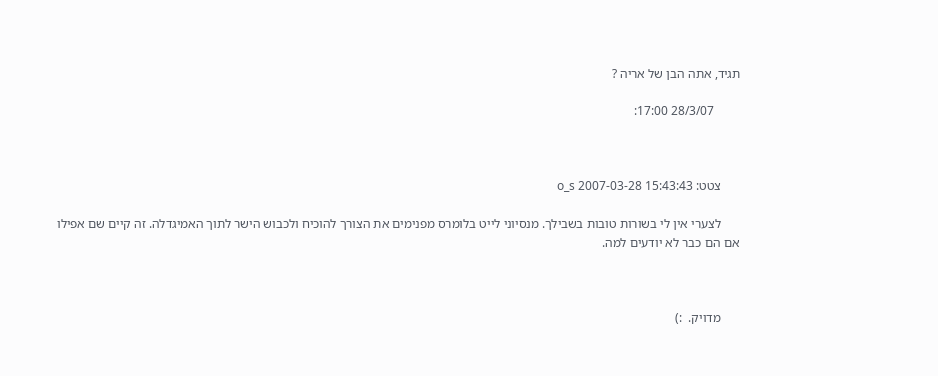תגיד, אתה הבן של אריה ?

        28/3/07 17:00:



      צטט: o_s 2007-03-28 15:43:43

      לצערי אין לי בשורות טובות בשבילך. מנסיוני לייט בלומרס מפנימים את הצורך להוכיח ולכבוש הישר לתוך האמיגדלה. זה קיים שם אפילו אם הם כבר לא יודעים למה.



      מדויק.  :)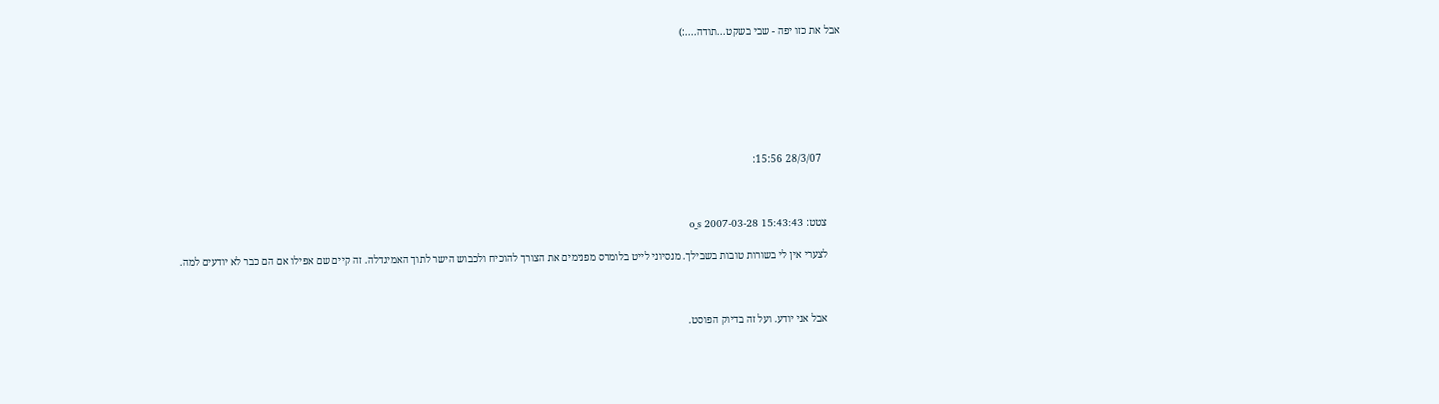אבל את כזו יפה - שבי בשקט...תודה....:)







        28/3/07 15:56:



      צטט: o_s 2007-03-28 15:43:43

      לצערי אין לי בשורות טובות בשבילך. מנסיוני לייט בלומרס מפנימים את הצורך להוכיח ולכבוש הישר לתוך האמיגדלה. זה קיים שם אפילו אם הם כבר לא יודעים למה.



      אבל אני יודע. ועל זה בדיוק הפוסט.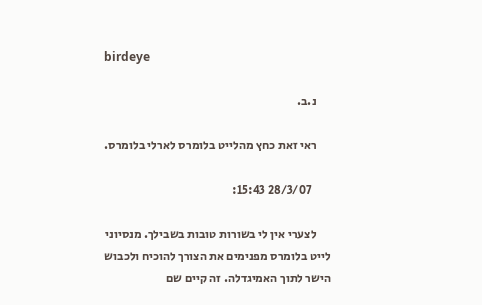birdeye

      נ.ב.

      ראי זאת כחץ מהלייט בלומרס לארלי בלומרס.

        28/3/07 15:43:

      לצערי אין לי בשורות טובות בשבילך. מנסיוני לייט בלומרס מפנימים את הצורך להוכיח ולכבוש הישר לתוך האמיגדלה. זה קיים שם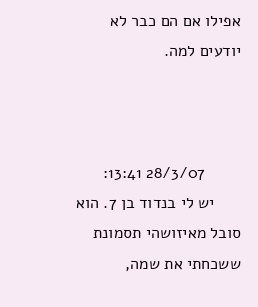אפילו אם הם כבר לא יודעים למה.



        28/3/07 13:41:
      יש לי בנדוד בן 7. הוא סובל מאיזושהי תסמונת ששכחתי את שמה,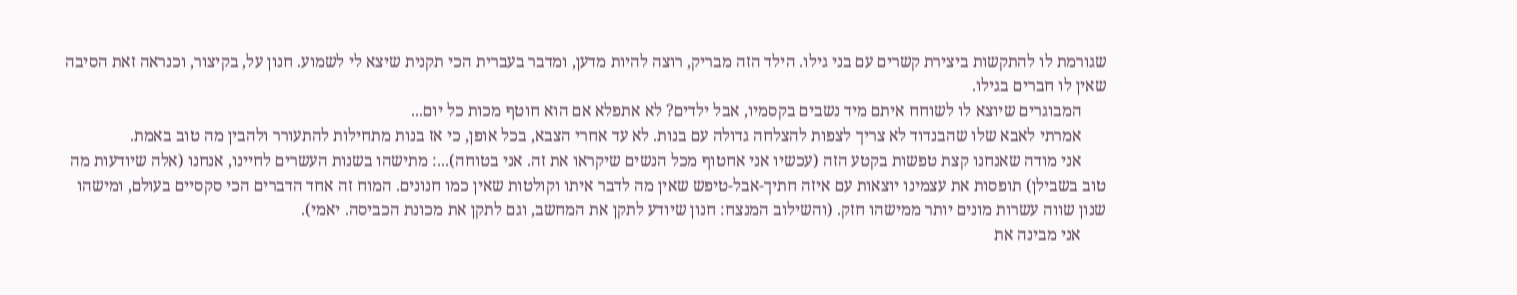שגורמת לו להתקשות ביצירת קשרים עם בני גילו. הילד הזה מבריק, רוצה להיות מדען, ומדבר בעברית הכי תקנית שיצא לי לשמוע. חנון על, בקיצור, וכנראה זאת הסיבה שאין לו חברים בגילו.
      המבוגרים שיוצא לו לשוחח איתם מיד נשבים בקסמיו, אבל ילדים? לא אתפלא אם הוא חוטף מכות כל יום...
      אמרתי לאבא שלו שהבנדוד לא צריך לצפות להצלחה גדולה עם בנות. לא עד אחרי הצבא, בכל אופן, כי אז בנות מתחילות להתעורר ולהבין מה טוב באמת.
      אני מודה שאנחנו קצת טפשות בקטע הזה (עכשיו אני אחטוף מכל הנשים שיקראו את זה. אני בטוחה)...: מתישהו בשנות העשרים לחיינו, אנחנו (אלה שיודעות מה טוב בשבילן) תופסות את עצמינו יוצאות עם איזה חתיך-אבל-טיפש שאין מה לדבר איתו וקולטות שאין כמו חנונים. המוח זה אחד הדברים הכי סקסיים בעולם, ומישהו שנון שווה עשרות מונים יותר ממישהו חזק. (והשילוב המנצח: חנון שיודע לתקן את המחשב, וגם לתקן את מכונת הכביסה. יאמי).
      אני מבינה את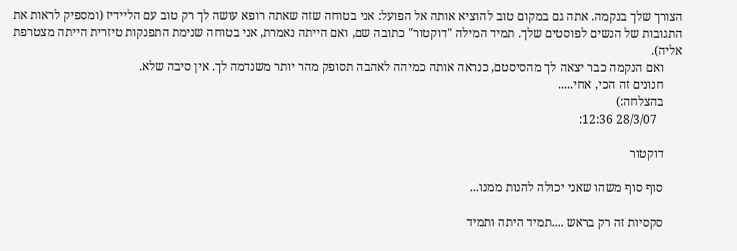הצורך שלך בנקמה. אתה גם במקום טוב להוציא אותה אל הפועל: אני בטוחה שזה שאתה רופא עושה לך רק טוב עם הליידיז (ומספיק לראות את התגובות של הנשים לפוסטים שלך. תמיד המילה "דוקטור" כתובה שם, ואם הייתה נאמרת, אני בטוחה שנימת התפנקות טיזרית הייתה מצטרפת אליה).
      ואם הנקמה כבר יצאה לך מהסיסטם, כנראה אותה כמיהה לאהבה תסופק מהר יותר משנדמה לך. אין סיבה שלא.
      חנונים זה הכי, אחי.....
      בהצלחה:)
        28/3/07 12:36:

      דוקטור

      סוף סוף משהו שאני יכולה להנות ממנו...

      סקסיות זה רק בראש ....תמיד היתה ותמיד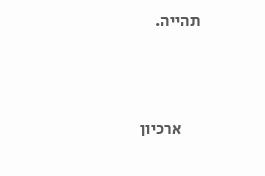תהייה.



      ארכיון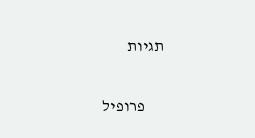תגיות

      פרופיל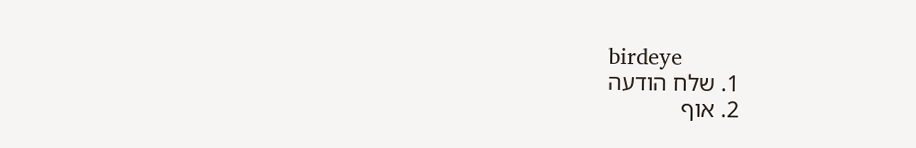birdeye
      1. שלח הודעה
      2. אוף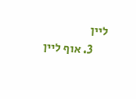ליין
      3. אוף ליין